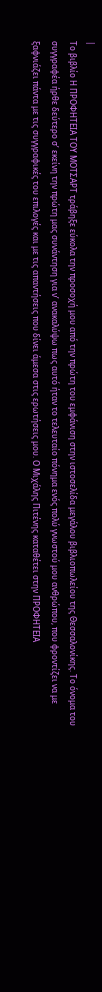|
Το βιβλίο Η ΠΡΟΦΗΤΕΙΑ ΤΟΥ ΜΟΤΣΑΡΤ τράβηξε εύκολα την προσοχή μου από την πρώτη του εμφάνιση στην ιστοσελίδα μεγάλου βιβλιοπωλείου της Θεσσαλονίκης. Το όνομα του συγγραφέα ήρθε δεύτερο σ’ εκείνη την πρώτη μας συνάντηση για ν’ ανακαλύψω πως αυτό ήταν το τελευταίο πόνημα ενός πολύ γνωστού μου ανθρώπου, που φροντίζει να με ξαφνιάζει πάντα με τις συγγραφικές του επιλογές και με τις απαντήσεις που δίνει άμεσα στις ερωτήσεις μου. Ο Μιχάλης Πιτένης καταθέτει στην ΠΡΟΦΗΤΕΙΑ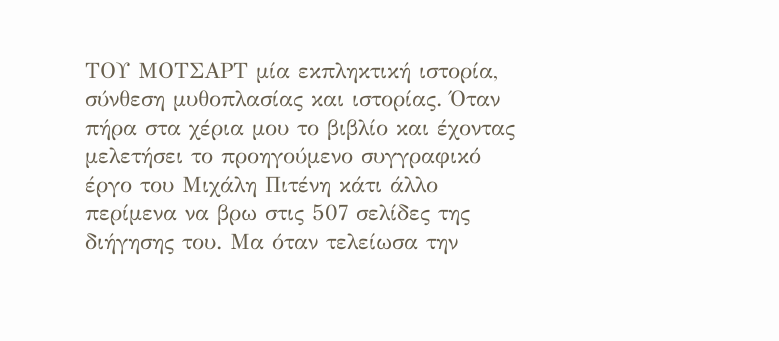ΤΟΥ ΜΟΤΣΑΡΤ μία εκπληκτική ιστορία, σύνθεση μυθοπλασίας και ιστορίας. Όταν πήρα στα χέρια μου το βιβλίο και έχοντας μελετήσει το προηγούμενο συγγραφικό έργο του Μιχάλη Πιτένη κάτι άλλο περίμενα να βρω στις 507 σελίδες της διήγησης του. Μα όταν τελείωσα την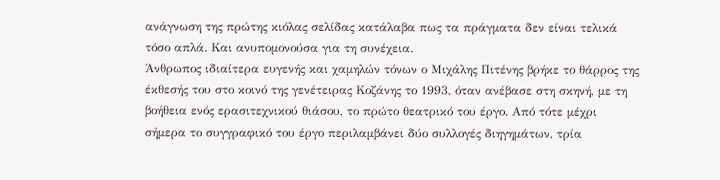ανάγνωση της πρώτης κιόλας σελίδας κατάλαβα πως τα πράγματα δεν είναι τελικά τόσο απλά. Και ανυπομονούσα για τη συνέχεια.
Άνθρωπος ιδιαίτερα ευγενής και χαμηλών τόνων ο Μιχάλης Πιτένης βρήκε το θάρρος της έκθεσής του στο κοινό της γενέτειρας Κοζάνης το 1993, όταν ανέβασε στη σκηνή, με τη βοήθεια ενός ερασιτεχνικού θιάσου, το πρώτο θεατρικό του έργο. Από τότε μέχρι σήμερα το συγγραφικό του έργο περιλαμβάνει δύο συλλογές διηγημάτων, τρία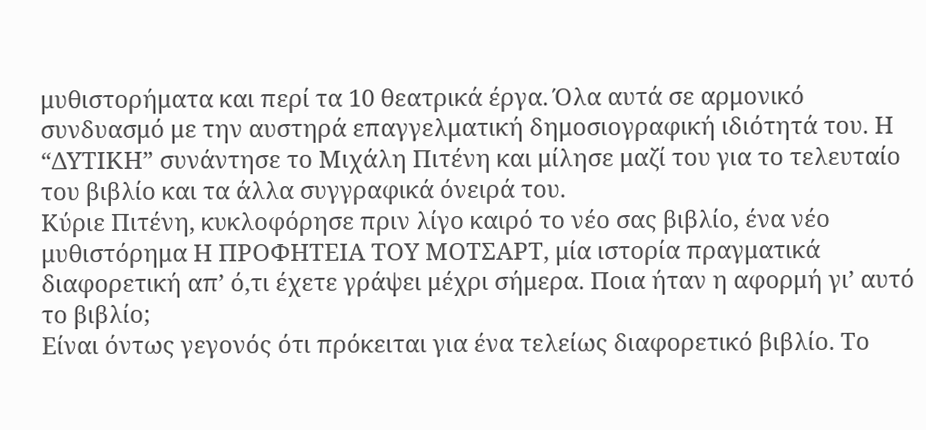μυθιστορήματα και περί τα 10 θεατρικά έργα. Όλα αυτά σε αρμονικό συνδυασμό με την αυστηρά επαγγελματική δημοσιογραφική ιδιότητά του. Η “ΔΥΤΙΚΗ” συνάντησε το Μιχάλη Πιτένη και μίλησε μαζί του για το τελευταίο του βιβλίο και τα άλλα συγγραφικά όνειρά του.
Κύριε Πιτένη, κυκλοφόρησε πριν λίγο καιρό το νέο σας βιβλίο, ένα νέο μυθιστόρημα Η ΠΡΟΦΗΤΕΙΑ ΤΟΥ ΜΟΤΣΑΡΤ, μία ιστορία πραγματικά διαφορετική απ’ ό,τι έχετε γράψει μέχρι σήμερα. Ποια ήταν η αφορμή γι’ αυτό το βιβλίο;
Είναι όντως γεγονός ότι πρόκειται για ένα τελείως διαφορετικό βιβλίο. Το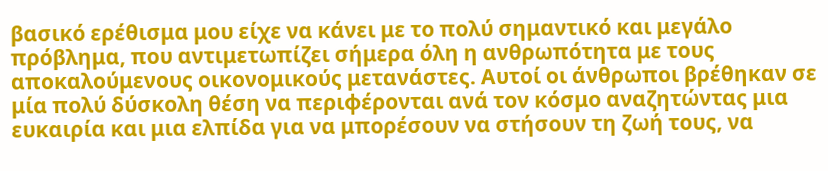βασικό ερέθισμα μου είχε να κάνει με το πολύ σημαντικό και μεγάλο πρόβλημα, που αντιμετωπίζει σήμερα όλη η ανθρωπότητα με τους αποκαλούμενους οικονομικούς μετανάστες. Αυτοί οι άνθρωποι βρέθηκαν σε μία πολύ δύσκολη θέση να περιφέρονται ανά τον κόσμο αναζητώντας μια ευκαιρία και μια ελπίδα για να μπορέσουν να στήσουν τη ζωή τους, να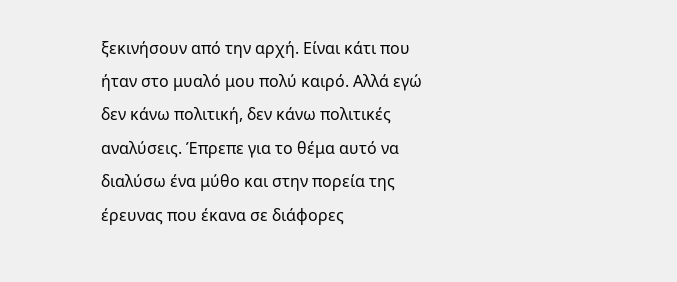ξεκινήσουν από την αρχή. Είναι κάτι που ήταν στο μυαλό μου πολύ καιρό. Αλλά εγώ δεν κάνω πολιτική, δεν κάνω πολιτικές αναλύσεις. Έπρεπε για το θέμα αυτό να διαλύσω ένα μύθο και στην πορεία της έρευνας που έκανα σε διάφορες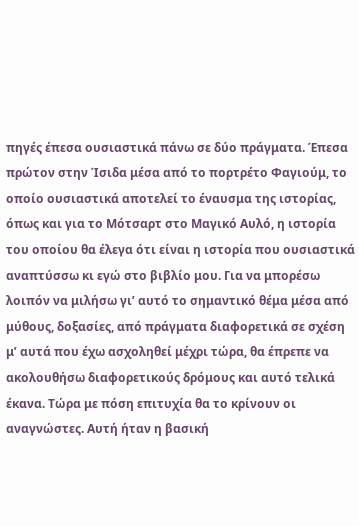πηγές έπεσα ουσιαστικά πάνω σε δύο πράγματα. Έπεσα πρώτον στην Ίσιδα μέσα από το πορτρέτο Φαγιούμ, το οποίο ουσιαστικά αποτελεί το έναυσμα της ιστορίας, όπως και για το Μότσαρτ στο Μαγικό Αυλό, η ιστορία του οποίου θα έλεγα ότι είναι η ιστορία που ουσιαστικά αναπτύσσω κι εγώ στο βιβλίο μου. Για να μπορέσω λοιπόν να μιλήσω γι’ αυτό το σημαντικό θέμα μέσα από μύθους, δοξασίες, από πράγματα διαφορετικά σε σχέση μ’ αυτά που έχω ασχοληθεί μέχρι τώρα, θα έπρεπε να ακολουθήσω διαφορετικούς δρόμους και αυτό τελικά έκανα. Τώρα με πόση επιτυχία θα το κρίνουν οι αναγνώστες. Αυτή ήταν η βασική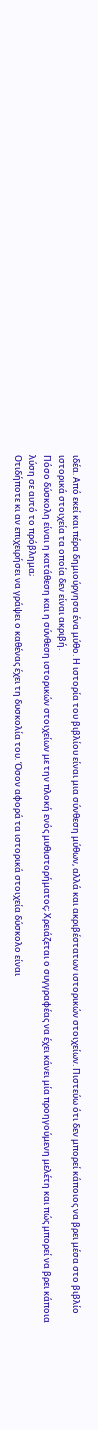ιδέα. Από εκεί και πέρα δημιούργησα ένα μύθο. Η ιστορία του βιβλίου είναι μια σύνθεση μύθων, αλλά και ακριβέστατων ιστορικών στοιχείων. Πιστεύω ότι δεν μπορεί κάποιος να βρει μέσα στο βιβλίο ιστορικά στοιχεία τα οποία δεν είναι ακριβή.
Πόσο δύσκολη είναι η κατάθεση και η σύνθεση ιστορικών στοιχείων με την πλοκή ενός μυθιστορήματος; Χρειάζεται ο συγγραφέας να έχει κάνει μία προηγούμενη μελέτη και πώς μπορεί να βρει κάποια λύση σε αυτό το πρόβλημα;
Οτιδήποτε κι αν επιχειρήσει να γράψει ο καθένας έχει τη δυσκολία του. Όσον αφορά τα ιστορικά στοιχεία δύσκολο είναι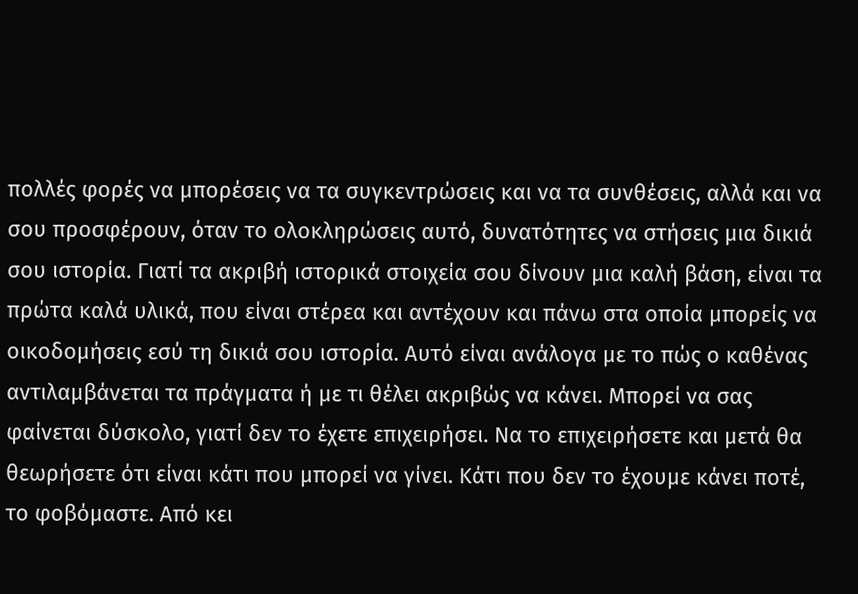πολλές φορές να μπορέσεις να τα συγκεντρώσεις και να τα συνθέσεις, αλλά και να σου προσφέρουν, όταν το ολοκληρώσεις αυτό, δυνατότητες να στήσεις μια δικιά σου ιστορία. Γιατί τα ακριβή ιστορικά στοιχεία σου δίνουν μια καλή βάση, είναι τα πρώτα καλά υλικά, που είναι στέρεα και αντέχουν και πάνω στα οποία μπορείς να οικοδομήσεις εσύ τη δικιά σου ιστορία. Αυτό είναι ανάλογα με το πώς ο καθένας αντιλαμβάνεται τα πράγματα ή με τι θέλει ακριβώς να κάνει. Μπορεί να σας φαίνεται δύσκολο, γιατί δεν το έχετε επιχειρήσει. Να το επιχειρήσετε και μετά θα θεωρήσετε ότι είναι κάτι που μπορεί να γίνει. Κάτι που δεν το έχουμε κάνει ποτέ, το φοβόμαστε. Από κει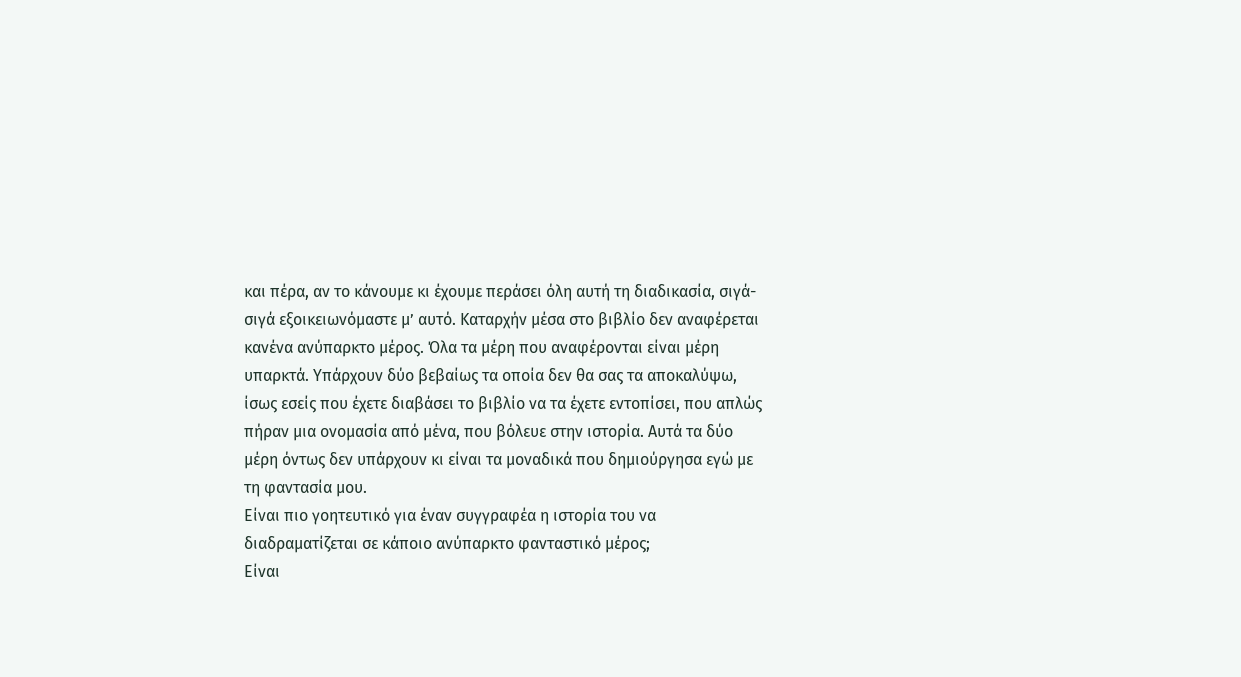και πέρα, αν το κάνουμε κι έχουμε περάσει όλη αυτή τη διαδικασία, σιγά-σιγά εξοικειωνόμαστε μ’ αυτό. Καταρχήν μέσα στο βιβλίο δεν αναφέρεται κανένα ανύπαρκτο μέρος. Όλα τα μέρη που αναφέρονται είναι μέρη υπαρκτά. Υπάρχουν δύο βεβαίως τα οποία δεν θα σας τα αποκαλύψω, ίσως εσείς που έχετε διαβάσει το βιβλίο να τα έχετε εντοπίσει, που απλώς πήραν μια ονομασία από μένα, που βόλευε στην ιστορία. Αυτά τα δύο μέρη όντως δεν υπάρχουν κι είναι τα μοναδικά που δημιούργησα εγώ με τη φαντασία μου.
Είναι πιο γοητευτικό για έναν συγγραφέα η ιστορία του να διαδραματίζεται σε κάποιο ανύπαρκτο φανταστικό μέρος;
Είναι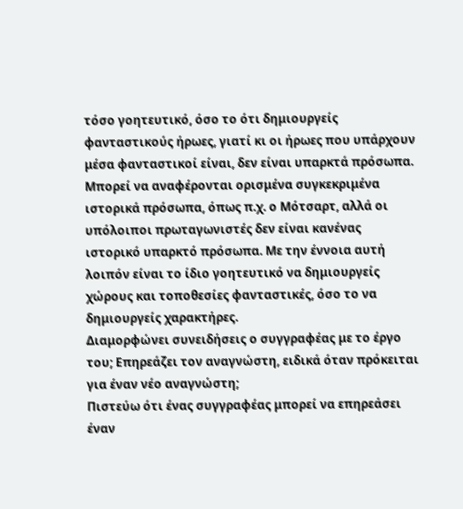τόσο γοητευτικό, όσο το ότι δημιουργείς φανταστικούς ήρωες, γιατί κι οι ήρωες που υπάρχουν μέσα φανταστικοί είναι, δεν είναι υπαρκτά πρόσωπα. Μπορεί να αναφέρονται ορισμένα συγκεκριμένα ιστορικά πρόσωπα, όπως π.χ. ο Μότσαρτ, αλλά οι υπόλοιποι πρωταγωνιστές δεν είναι κανένας ιστορικό υπαρκτό πρόσωπα. Με την έννοια αυτή λοιπόν είναι το ίδιο γοητευτικό να δημιουργείς χώρους και τοποθεσίες φανταστικές, όσο το να δημιουργείς χαρακτήρες.
Διαμορφώνει συνειδήσεις ο συγγραφέας με το έργο του; Επηρεάζει τον αναγνώστη, ειδικά όταν πρόκειται για έναν νέο αναγνώστη;
Πιστεύω ότι ένας συγγραφέας μπορεί να επηρεάσει έναν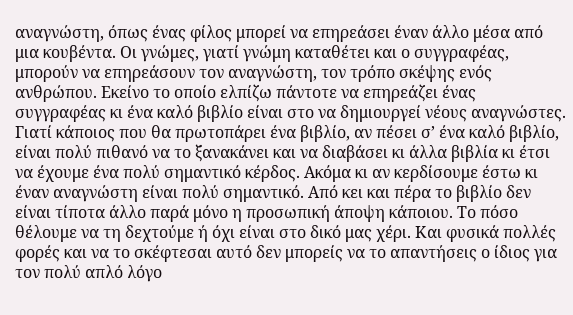αναγνώστη, όπως ένας φίλος μπορεί να επηρεάσει έναν άλλο μέσα από μια κουβέντα. Οι γνώμες, γιατί γνώμη καταθέτει και ο συγγραφέας, μπορούν να επηρεάσουν τον αναγνώστη, τον τρόπο σκέψης ενός ανθρώπου. Εκείνο το οποίο ελπίζω πάντοτε να επηρεάζει ένας συγγραφέας κι ένα καλό βιβλίο είναι στο να δημιουργεί νέους αναγνώστες. Γιατί κάποιος που θα πρωτοπάρει ένα βιβλίο, αν πέσει σ’ ένα καλό βιβλίο, είναι πολύ πιθανό να το ξανακάνει και να διαβάσει κι άλλα βιβλία κι έτσι να έχουμε ένα πολύ σημαντικό κέρδος. Ακόμα κι αν κερδίσουμε έστω κι έναν αναγνώστη είναι πολύ σημαντικό. Από κει και πέρα το βιβλίο δεν είναι τίποτα άλλο παρά μόνο η προσωπική άποψη κάποιου. Το πόσο θέλουμε να τη δεχτούμε ή όχι είναι στο δικό μας χέρι. Και φυσικά πολλές φορές και να το σκέφτεσαι αυτό δεν μπορείς να το απαντήσεις ο ίδιος για τον πολύ απλό λόγο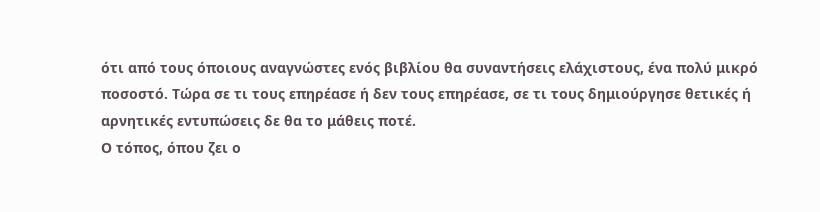ότι από τους όποιους αναγνώστες ενός βιβλίου θα συναντήσεις ελάχιστους, ένα πολύ μικρό ποσοστό. Τώρα σε τι τους επηρέασε ή δεν τους επηρέασε, σε τι τους δημιούργησε θετικές ή αρνητικές εντυπώσεις δε θα το μάθεις ποτέ.
Ο τόπος, όπου ζει ο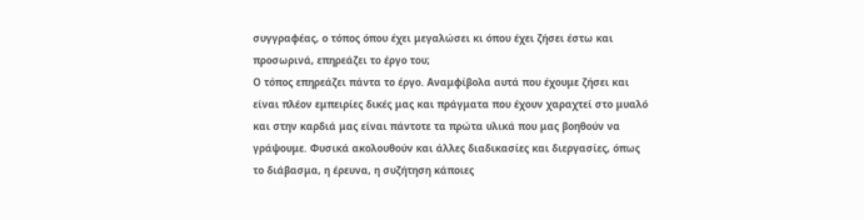συγγραφέας, ο τόπος όπου έχει μεγαλώσει κι όπου έχει ζήσει έστω και προσωρινά, επηρεάζει το έργο του;
Ο τόπος επηρεάζει πάντα το έργο. Αναμφίβολα αυτά που έχουμε ζήσει και είναι πλέον εμπειρίες δικές μας και πράγματα που έχουν χαραχτεί στο μυαλό και στην καρδιά μας είναι πάντοτε τα πρώτα υλικά που μας βοηθούν να γράψουμε. Φυσικά ακολουθούν και άλλες διαδικασίες και διεργασίες, όπως το διάβασμα, η έρευνα, η συζήτηση κάποιες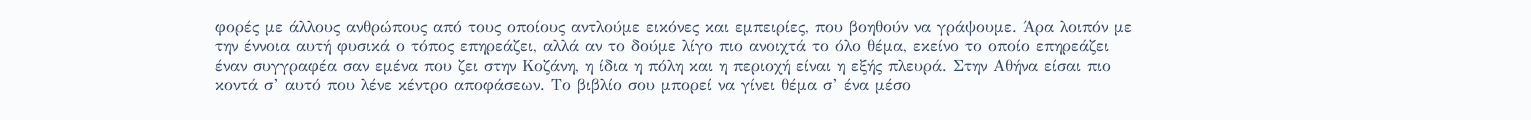φορές με άλλους ανθρώπους από τους οποίους αντλούμε εικόνες και εμπειρίες, που βοηθούν να γράψουμε. Άρα λοιπόν με την έννοια αυτή φυσικά ο τόπος επηρεάζει, αλλά αν το δούμε λίγο πιο ανοιχτά το όλο θέμα, εκείνο το οποίο επηρεάζει έναν συγγραφέα σαν εμένα που ζει στην Κοζάνη, η ίδια η πόλη και η περιοχή είναι η εξής πλευρά. Στην Αθήνα είσαι πιο κοντά σ’ αυτό που λένε κέντρο αποφάσεων. Το βιβλίο σου μπορεί να γίνει θέμα σ’ ένα μέσο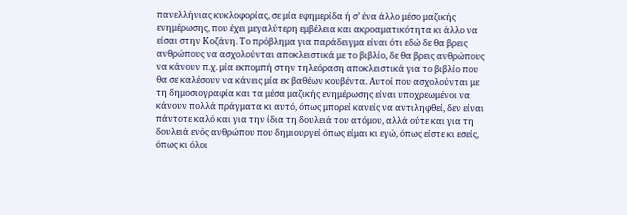πανελλήνιας κυκλοφορίας, σε μία εφημερίδα ή σ’ ένα άλλο μέσο μαζικής ενημέρωσης, που έχει μεγαλύτερη εμβέλεια και ακροαματικότητα κι άλλο να είσαι στην Κοζάνη. Το πρόβλημα για παράδειγμα είναι ότι εδώ δε θα βρεις ανθρώπους να ασχολούνται αποκλειστικά με το βιβλίο, δε θα βρεις ανθρώπους να κάνουν π.χ. μία εκπομπή στην τηλεόραση αποκλειστικά για το βιβλίο που θα σε καλέσουν να κάνεις μία εκ βαθέων κουβέντα. Αυτοί που ασχολούνται με τη δημοσιογραφία και τα μέσα μαζικής ενημέρωσης είναι υποχρεωμένοι να κάνουν πολλά πράγματα κι αυτό, όπως μπορεί κανείς να αντιληφθεί, δεν είναι πάντοτε καλό και για την ίδια τη δουλειά του ατόμου, αλλά ούτε και για τη δουλειά ενός ανθρώπου που δημιουργεί όπως είμαι κι εγώ, όπως είστε κι εσείς, όπως κι όλοι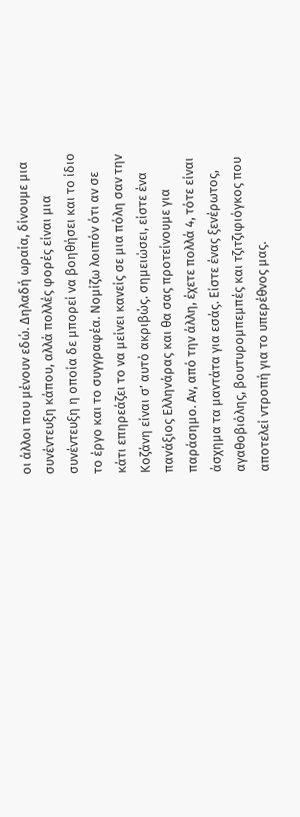οι άλλοι που μένουν εδώ. Δηλαδή ωραία, δίνουμε μια συνέντευξη κάπου, αλλά πολλές φορές είναι μια συνέντευξη η οποία δε μπορεί να βοηθήσει και το ίδιο το έργο και το συγγραφέα. Νομίζω λοιπόν ότι αν σε κάτι επηρεάζει το να μείνει κανείς σε μια πόλη σαν την Κοζάνη είναι σ’ αυτό ακριβώς. σημειώσει, είστε ένα πανάξιος Ελληνάρας και θα σας προτείνουμε για παράσημο. Αν, από την άλλη, έχετε πολλά 4, τότε είναι άσχημα τα μαντάτα για εσάς. Είστε ένας ξενέρωτος, αγαθοβιόλης, βουτυρομπεμπές και τζιτζιφιόγκος που αποτελεί ντροπή για το υπερέθνος μας.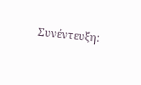Συνέντευξη: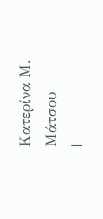Κατερίνα Μ. Μάτσου
|